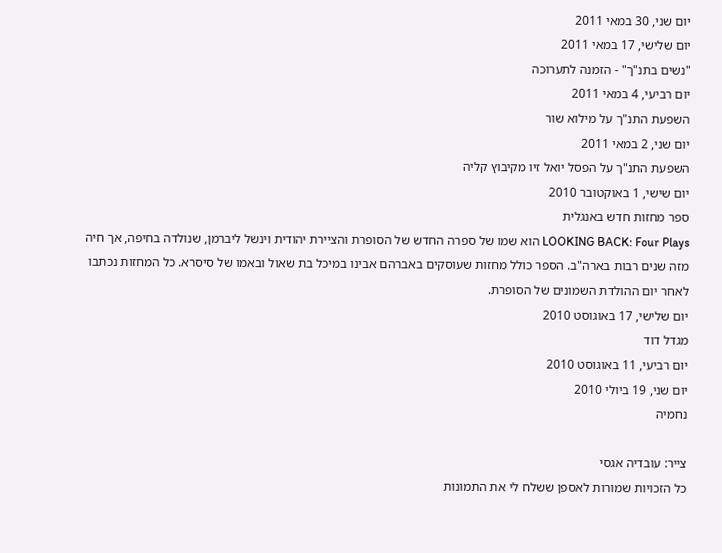יום שני, 30 במאי 2011
יום שלישי, 17 במאי 2011
"נשים בתנ"ך" - הזמנה לתערוכה
יום רביעי, 4 במאי 2011
השפעת התנ"ך על מילוא שור
יום שני, 2 במאי 2011
השפעת התנ"ך על הפסל יואל זיו מקיבוץ קליה
יום שישי, 1 באוקטובר 2010
ספר מחזות חדש באנגלית
LOOKING BACK: Four Plays הוא שמו של ספרה החדש של הסופרת והציירת יהודית וינשל ליברמן, שנולדה בחיפה, אך חיה מזה שנים רבות בארה"ב. הספר כולל מחזות שעוסקים באברהם אבינו במיכל בת שאול ובאמו של סיסרא. כל המחזות נכתבו לאחר יום ההולדת השמונים של הסופרת.
יום שלישי, 17 באוגוסט 2010
מגדל דוד
יום רביעי, 11 באוגוסט 2010
יום שני, 19 ביולי 2010
נחמיה

צייר: עובדיה אגסי
כל הזכויות שמורות לאספן ששלח לי את התמונות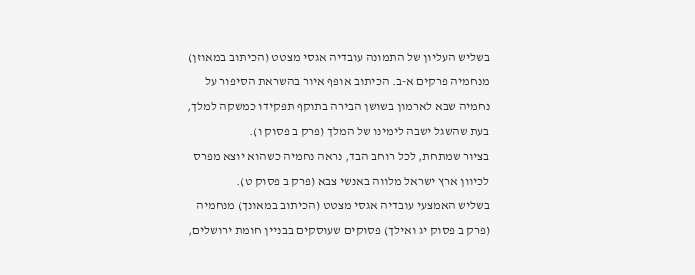בשליש העליון של התמונה עובדיה אגסי מצטט (הכיתוב במאוזן) מנחמיה פרקים א-ב. הכיתוב אופף איור בהשראת הסיפור על נחמיה שבא לארמון בשושן הבירה בתוקף תפקידו כמשקה למלך, בעת שהשגל ישבה לימינו של המלך (פרק ב פסוק ו).
בציור שמתחת, לכל רוחב הבד, נראה נחמיה כשהוא יוצא מפרס לכיוון ארץ ישראל מלווה באנשי צבא (פרק ב פסוק ט).
בשליש האמצעי עובדיה אגסי מצטט (הכיתוב במאונך) מנחמיה (פרק ב פסוק יג ואילך) פסוקים שעוסקים בבניין חומת ירושלים,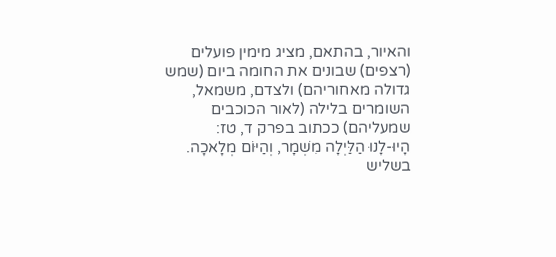והאיור, בהתאם, מציג מימין פועלים (רצפים) שבונים את החומה ביום (שמש גדולה מאחוריהם) ולצדם, משמאל, השומרים בלילה (לאור הכוכבים שמעליהם) ככתוב בפרק ד, טז:
הָיוּ-לָנוּ הַלַּיְלָה מִשְׁמָר, וְהַיּוֹם מְלָאכָה.
בשליש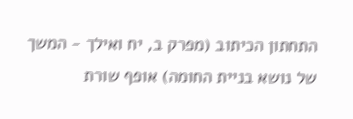התחתון הכיתוב (מפרק ב, יח ואילך - המשך של נושא בניית החומה) אופף שורת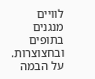לוויים מנגנים בתופים ובחצוצרות. על הבמה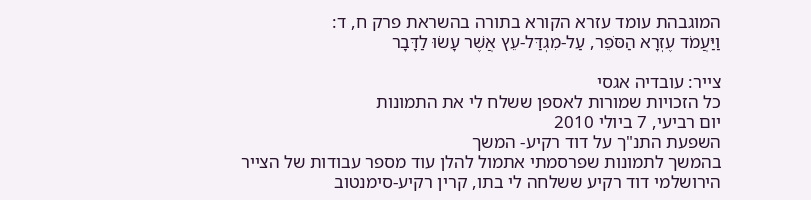המוגבהת עומד עזרא הקורא בתורה בהשראת פרק ח, ד:
וַיַּעֲמֹד עֶזְרָא הַסֹּפֵר, עַל-מִגְדַּל-עֵץ אֲשֶׁר עָשׂוּ לַדָּבָר

צייר: עובדיה אגסי
כל הזכויות שמורות לאספן ששלח לי את התמונות
יום רביעי, 7 ביולי 2010
השפעת התנ"ך על דוד רקיע- המשך
בהמשך לתמונות שפרסמתי אתמול להלן עוד מספר עבודות של הצייר הירושלמי דוד רקיע ששלחה לי בתו, קרין רקיע-סימנטוב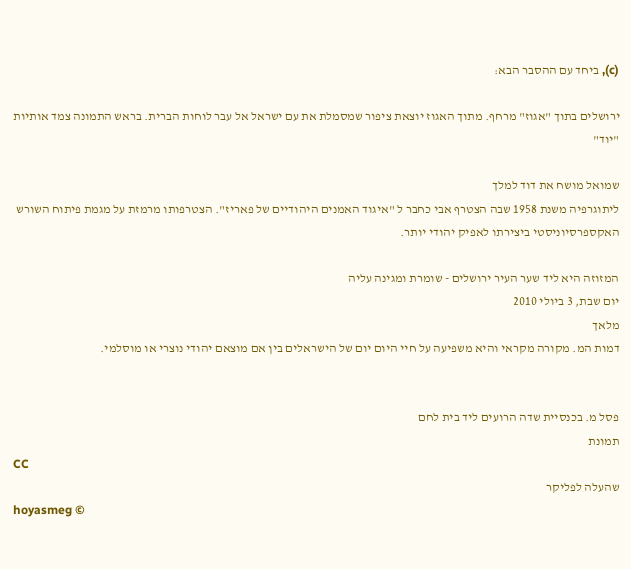(c), ביחד עם ההסבר הבא:

ירושלים בתוך "אגוז" מרחף. מתוך האגוז יוצאת ציפור שמסמלת את עם ישראל אל עבר לוחות הברית. בראש התמונה צמד אותיות "יוד"

שמואל מושח את דוד למלך
ליתוגרפיה משנת 1958 שבה הצטרף אבי כחבר ל "איגוד האמנים היהודיים של פאריז". הצטרפותו מרמזת על מגמת פיתוח השורש האקספרסיוניסטי ביצירתו לאפיק יהודי יותר.

המזוזה היא ליד שער העיר ירושלים - שומרת ומגינה עליה
יום שבת, 3 ביולי 2010
מלאך
דמות המ. מקורה מקראי והיא משפיעה על חיי היום יום של הישראלים בין אם מוצאם יהודי נוצרי או מוסלמי.


פסל מ. בכנסיית שדה הרועים ליד בית לחם
תמונת
CC
שהעלה לפליקר
hoyasmeg ©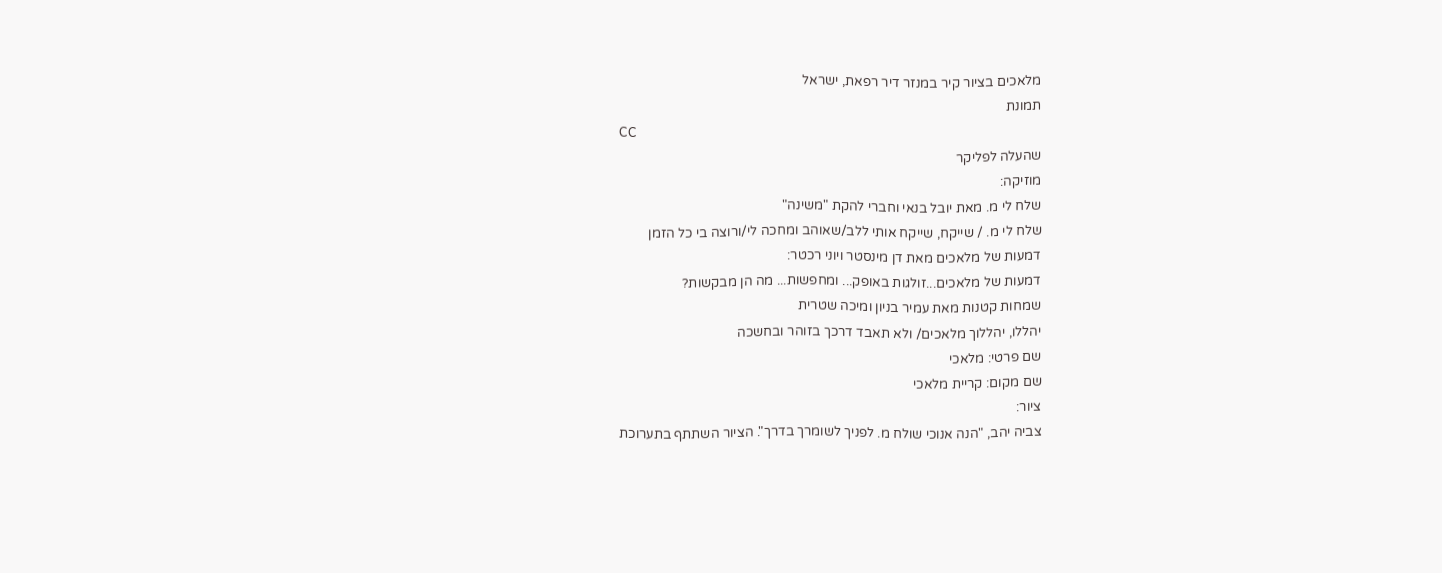מלאכים בציור קיר במנזר דיר רפאת, ישראל
תמונת
CC
שהעלה לפליקר
מוזיקה:
שלח לי מ. מאת יובל בנאי וחברי להקת "משינה"
שלח לי מ. / שייקח, שייקח אותי ללב/שאוהב ומחכה לי/ורוצה בי כל הזמן
דמעות של מלאכים מאת דן מינסטר ויוני רכטר:
דמעות של מלאכים...זולגות באופק... ומחפשות... מה הן מבקשות?
שמחות קטנות מאת עמיר בניון ומיכה שטרית
יהללו, יהללוך מלאכים/ ולא תאבד דרכך בזוהר ובחשכה
שם פרטי: מלאכי
שם מקום: קריית מלאכי
ציור:
צביה יהב, "הנה אנוכי שולח מ. לפניך לשומרך בדרך". הציור השתתף בתערוכת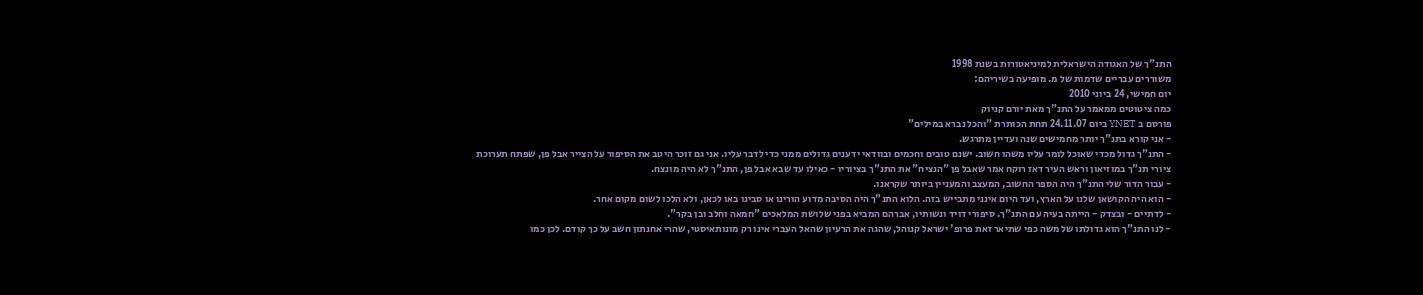התנ"ך של האגודה הישראלית למיניאטורות בשנת 1998
משוררים עבריים שדמות של מ. מופיעה בשיריהם:
יום חמישי, 24 ביוני 2010
כמה ציטוטים ממאמר על התנ"ך מאת יורם קניוק
פורסם ב YNET ביום 24.11.07 תחת הכותרת "והכל נברא במילים"
- אני קורא בתנ"ך יותר מחמישים שנה ועדיין מתרגש.
- התנ"ך גדול מכדי שאוכל לומר עליו משהו חשוב. ישנם טובים וחכמים ובוודאי ידענים גדולים ממני כדי לדבר עליו. אני גם זוכר היטב את הסיפור על הצייר אבל פן, שפתח תערוכת ציורי תנ"ך במוזיאון וראש העיר דאז רוקח אמר שאבל פן "הנציח" את התנ"ך בציוריו - כאילו עד שבא אבל פן, התנ"ך לא היה מונצח.
- עבור הדור שלי התנ"ך היה הספר החשוב, המעצב והמעניין ביותר שקראנו.
- הוא היה הקושאן שלנו על הארץ, ועד היום אינני מתבייש בזה. הלוא התנ"ך היה הסיבה מדוע הורינו או סבינו באו לכאן, ולא הלכו לשום מקום אחר.
- לדתיים - ובצדק - הייתה בעיה עם התנ"ך. סיפורי דויד ונשותיו, אברהם המביא בפני שלושת המלאכים "חמאה וחלב ובן בקר".
- לנו התנ"ך הוא גדולתו של משה כפי שתיאר זאת פרופ' ישראל קנוהל, שהגה את הרעיון שהאל העברי אינו רק מונותאיסטי, שהרי אחנתון חשב על כך קודם. לכן כמו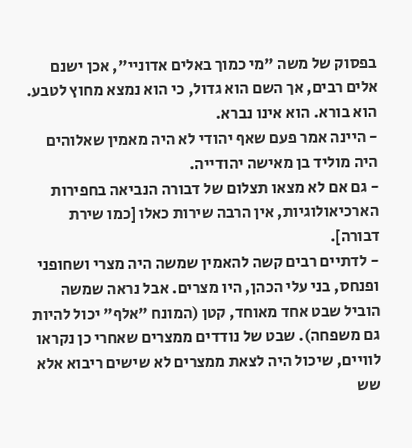בפסוק של משה "מי כמוך באלים אדוניי", אכן ישנם אלים רבים, אך השם הוא גדול, כי הוא נמצא מחוץ לטבע. הוא בורא. הוא אינו נברא.
- היינה אמר פעם שאף יהודי לא היה מאמין שאלוהים היה מוליד בן מאישה יהודייה.
- גם אם לא מצאו תצלום של דבורה הנביאה בחפירות הארכיאולוגיות, אין הרבה שירות כאלו [כמו שירת דבורה].
- לדתיים רבים קשה להאמין שמשה היה מצרי ושחופני ופנחס, בני עלי הכהן, היו מצרים. אבל נראה שמשה הוביל שבט אחד מאוחד, קטן (המונח "אלף" יכול להיות גם משפחה). שבט של נודדים ממצרים שאחרי כן נקראו לוויים, שיכול היה לצאת ממצרים לא שישים ריבוא אלא שש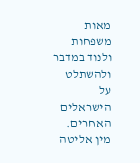מאות משפחות ולנוד במדבר ולהשתלט על הישראלים האחרים. מין אליטה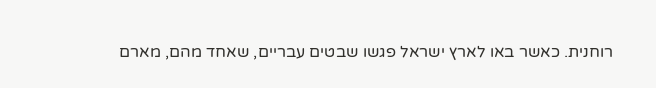רוחנית. כאשר באו לארץ ישראל פגשו שבטים עבריים, שאחד מהם, מארם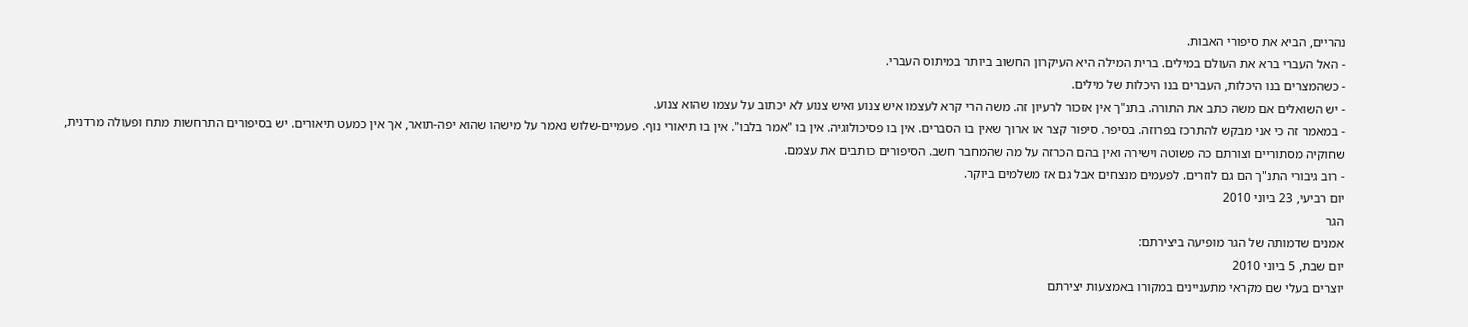נהריים, הביא את סיפורי האבות.
- האל העברי ברא את העולם במילים. ברית המילה היא העיקרון החשוב ביותר במיתוס העברי.
- כשהמצרים בנו היכלות, העברים בנו היכלות של מילים.
- יש השואלים אם משה כתב את התורה. בתנ"ך אין אזכור לרעיון זה. משה הרי קרא לעצמו איש צנוע ואיש צנוע לא יכתוב על עצמו שהוא צנוע.
- במאמר זה כי אני מבקש להתרכז בפרוזה. בסיפר. סיפור קצר או ארוך שאין בו הסברים. אין בו פסיכולוגיה. אין בו "אמר בלבו". אין בו תיאורי נוף. פעמיים-שלוש נאמר על מישהו שהוא יפה-תואר, אך אין כמעט תיאורים. יש בסיפורים התרחשות מתח ופעולה מרדנית, שחוקיה מסתוריים וצורתם כה פשוטה וישירה ואין בהם הכרזה על מה שהמחבר חשב. הסיפורים כותבים את עצמם.
- רוב גיבורי התנ"ך הם גם לוזרים. לפעמים מנצחים אבל גם אז משלמים ביוקר.
יום רביעי, 23 ביוני 2010
הגר
אמנים שדמותה של הגר מופיעה ביצירתם:
יום שבת, 5 ביוני 2010
יוצרים בעלי שם מקראי מתעניינים במקורו באמצעות יצירתם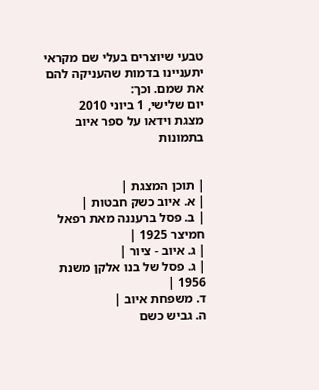טבעי שיוצרים בעלי שם מקראי יתעניינו בדמות שהעניקה להם את שמם. וכך:
יום שלישי, 1 ביוני 2010
מצגת וידאו על ספר איוב בתמונות


| תוכן המצגת |
| א. איוב כשק חבטות |
| ב. פסל ברעננה מאת רפאל חמיצר 1925 |
| ג. איוב - ציור |
| ג. פסל של בנו אלקן משנת 1956 |
ד. משפחת איוב |
ה. גביש כשם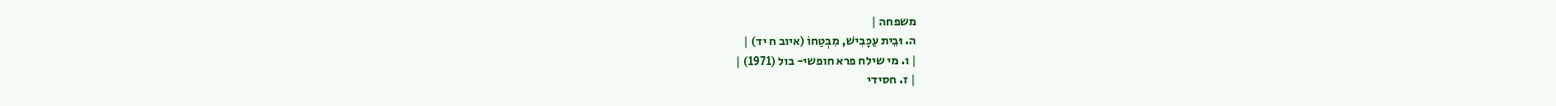משפחה |
ה. וּבֵית עַכָּבִישׁ, מִבְטַחוֹ (איוב ח יד) |
| ו. מי שילח פרא חופשי- בול (1971) |
| ז. חסידי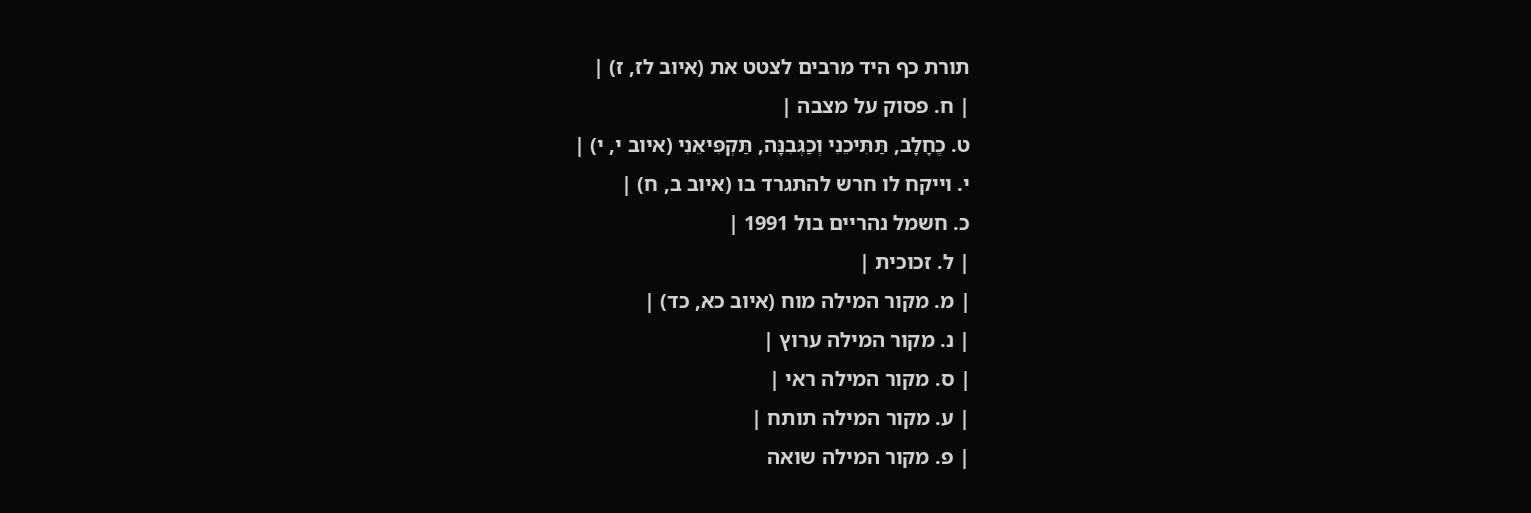תורת כף היד מרבים לצטט את (איוב לז, ז) |
| ח. פסוק על מצבה |
ט. כֶחָלָב, תַּתִּיכֵנִי וְכַגְּבִנָּה, תַּקְפִּיאֵנִי (איוב י, י) |
י. וייקח לו חרש להתגרד בו (איוב ב, ח) |
כ. חשמל נהריים בול 1991 |
| ל. זכוכית |
| מ. מקור המילה מוח (איוב כא, כד) |
| נ. מקור המילה ערוץ |
| ס. מקור המילה ראי |
| ע. מקור המילה תותח |
| פ. מקור המילה שואה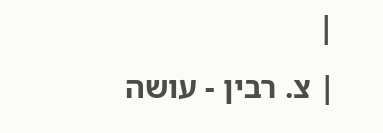|
| צ. רבין - עושה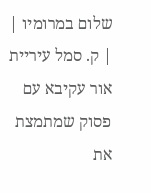שלום במרומיו |
| ק. סמל עיריית אור עקיבא עם פסוק שמתמצת את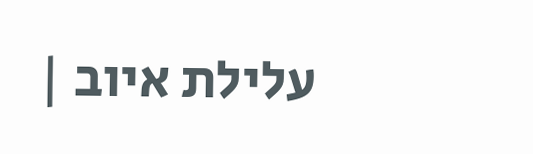עלילת איוב |